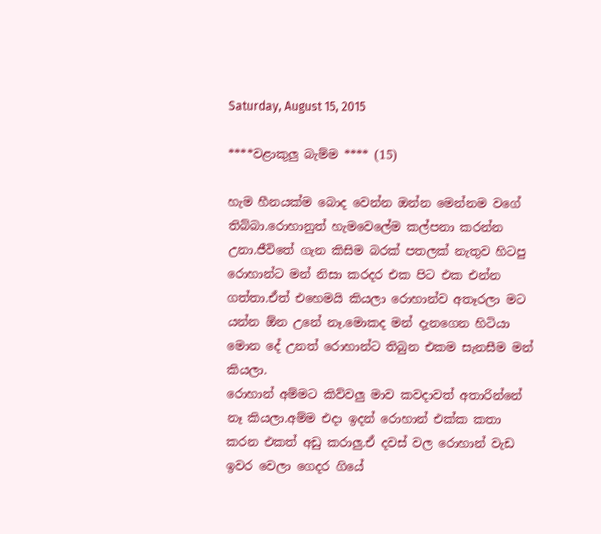Saturday, August 15, 2015

****වළාකුලු බැම්ම **** (15)

හැම හීනයක්ම බොද වෙන්න ඔන්න මෙන්නම වගේ තිබ්බා.රොහානුත් හැමවෙලේම කල්පනා කරන්න උනා.ජීවිතේ ගැන කිසිම බරක් පතලක් නැතුව හිටපු රොහාන්ට මන් නිසා කරදර එක පිට එක එන්න ගත්තා.ඒත් එහෙමයි කියලා රොහාන්ව අතෑරලා මට යන්න ඕන උනේ නෑ.මොකද මන් දැනගෙන හිටියා මොන දේ උනත් රොහාන්ට තිබුන එකම සැනසීම මන් කියලා.
රොහාන් අම්මට කිව්වලු මාව කවදාවත් අතාරින්නේ නෑ කියලා.අම්ම එදා ඉදන් රොහාන් එක්ක කතා කරන එකත් අඩු කරාලු.ඒ දවස් වල රොහාන් වැඩ ඉවර වෙලා ගෙදර ගියේ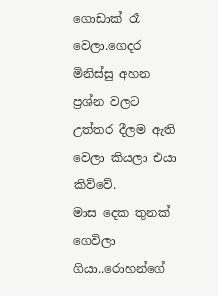ගොඩාක් රෑ වෙලා.ගෙදර මිනිස්සු අහන ප්‍රශ්න වලට උත්තර දීලම ඇති වෙලා කියලා එයා කිව්වේ.
මාස දෙක තුනක් ගෙවිලා ගියා..රොහන්ගේ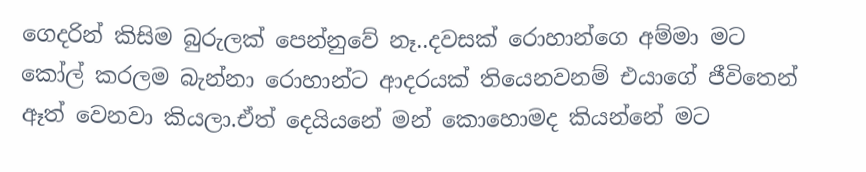ගෙදරින් කිසිම බුරුලක් පෙන්නුවේ නෑ..දවසක් රොහාන්ගෙ අම්මා මට කෝල් කරලම බැන්නා රොහාන්ට ආදරයක් තියෙනවනම් එයාගේ ජීවිතෙන් ඈත් වෙනවා කියලා.ඒත් දෙයියනේ මන් කොහොමද කියන්නේ මට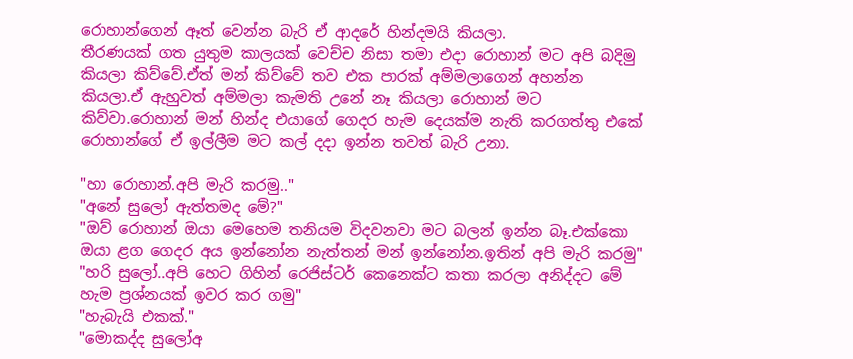රොහාන්ගෙන් ඈත් වෙන්න බැරි ඒ ආදරේ හින්දමයි කියලා.
තීරණයක් ගත යුතුම කාලයක් වෙච්ච නිසා තමා එදා රොහාන් මට අපි බදිමු කියලා කිව්වේ.ඒත් මන් කිව්වේ තව එක පාරක් අම්මලාගෙන් අහන්න කියලා.ඒ ඇහුවත් අම්මලා කැමති උනේ නෑ කියලා රොහාන් මට කිව්වා.රොහාන් මන් හින්ද එයාගේ ගෙදර හැම දෙයක්ම නැති කරගත්තු එකේ රොහාන්ගේ ඒ ඉල්ලීම මට කල් දදා ඉන්න තවත් බැරි උනා.

"හා රොහාන්.අපි මැරි කරමු.."
"අනේ සුලෝ ඇත්තමද මේ?"
"ඔව් රොහාන් ඔයා මෙහෙම තනියම විදවනවා මට බලන් ඉන්න බෑ.එක්කො ඔයා ළග ගෙදර අය ඉන්නෝන නැත්තන් මන් ඉන්නෝන.ඉතින් අපි මැරි කරමු"
"හරි සුලෝ..අපි හෙට ගිහින් රෙජිස්ටර් කෙනෙක්ට කතා කරලා අනිද්දට මේ හැම ප්‍රශ්නයක් ඉවර කර ගමු"
"හැබැයි එකක්."
"මොකද්ද සුලෝඅ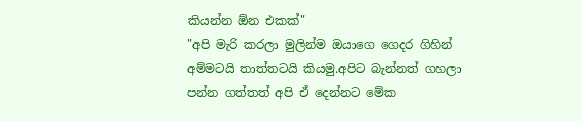කියන්න ඕන එකක්"
"අපි මැරි කරලා මුලින්ම ඔයාගෙ ගෙදර ගිහින් අම්මටයි තාත්තටයි කියමු.අපිට බැන්නත් ගහලා පන්න ගත්තත් අපි ඒ දෙන්නට මේක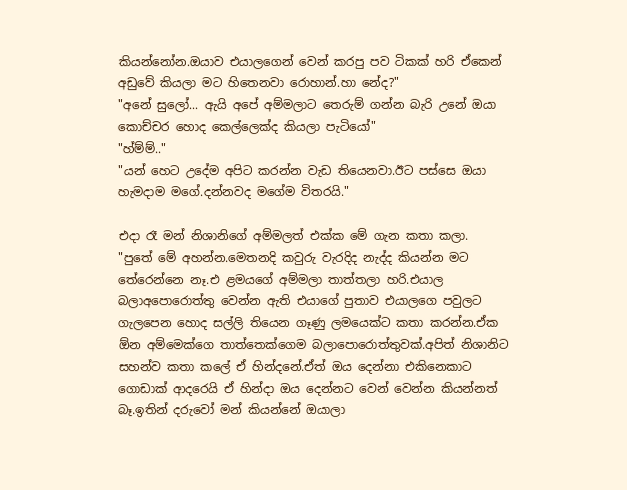කියන්නෝන.ඔයාව එයාලගෙන් වෙන් කරපු පව ටිකක් හරි ඒකෙන් අඩුවේ කියලා මට හිතෙනවා රොහාන්.හා නේද?"
"අනේ සුලෝ... ඇයි අපේ අම්මලාට තෙරුම් ගන්න බැරි උනේ ඔයා කොච්චර හොද කෙල්ලෙක්ද කියලා පැටියෝ"
"හ්ම්ම්.."
"යන් හෙට උදේම අපිට කරන්න වැඩ තියෙනවා.ඊට පස්සෙ ඔයා හැමදාම මගේ.දන්නවද මගේම විතරයි."

එදා රෑ මන් නිශානිගේ අම්මලත් එක්ක මේ ගැන කතා කලා.
"පුතේ මේ අහන්න.මෙතනදි කවුරු වැරදිද නැද්ද කියන්න මට තේරෙන්නෙ නෑ.එ ළමයගේ අම්මලා තාත්තලා හරි.එයාල බලාඅපොරොත්තු වෙන්න ඇති එයාගේ පුතාව එයාලගෙ පවුලට ගැලපෙන හොද සල්ලි තියෙන ගෑණු ලමයෙක්ට කතා කරන්න.ඒක ඕන අම්මෙක්ගෙ තාත්තෙක්ගෙම බලාපොරොත්තුවක්.අපිත් නිශානිට සහන්ව කතා කලේ ඒ හින්දනේ.ඒත් ඔය දෙන්නා එකිනෙකාට ගොඩාක් ආදරෙයි ඒ හින්දා ඔය දෙන්නට වෙන් වෙන්න කියන්නත් බෑ.ඉතින් දරුවෝ මන් කියන්නේ ඔයාලා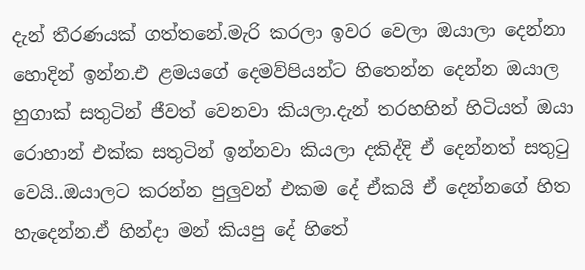දැන් තීරණයක් ගත්තනේ.මැරි කරලා ඉවර වෙලා ඔයාලා දෙන්නා හොදින් ඉන්න.එ ළමයගේ දෙමව්පියන්ට හිතෙන්න දෙන්න ඔයාල හුගාක් සතුටින් ජීවත් වෙනවා කියලා.දැන් තරහහින් හිටියත් ඔයා රොහාන් එක්ක සතුටින් ඉන්නවා කියලා දකිද්දි ඒ දෙන්නත් සතුටු වෙයි..ඔයාලට කරන්න පුලුවන් එකම දේ ඒකයි ඒ දෙන්නගේ හිත හැදෙන්න.ඒ හින්දා මන් කියපු දේ හිතේ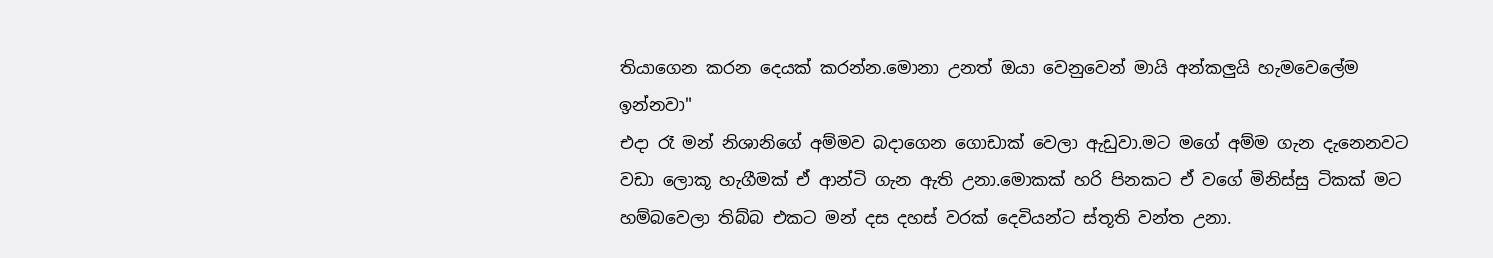තියාගෙන කරන දෙයක් කරන්න.මොනා උනත් ඔයා වෙනුවෙන් මායි අන්කලුයි හැමවෙලේම ඉන්නවා"
එදා රෑ මන් නිශානිගේ අම්මව බදාගෙන ගොඩාක් වෙලා ඇඩුවා.මට මගේ අම්ම ගැන දැනෙනවට වඩා ලොකූ හැගීමක් ඒ ආන්ටි ගැන ඇති උනා.මොකක් හරි පිනකට ඒ වගේ මිනිස්සු ටිකක් මට හම්බවෙලා තිබ්බ එකට මන් දස දහස් වරක් දෙවියන්ට ස්තූති වන්ත උනා.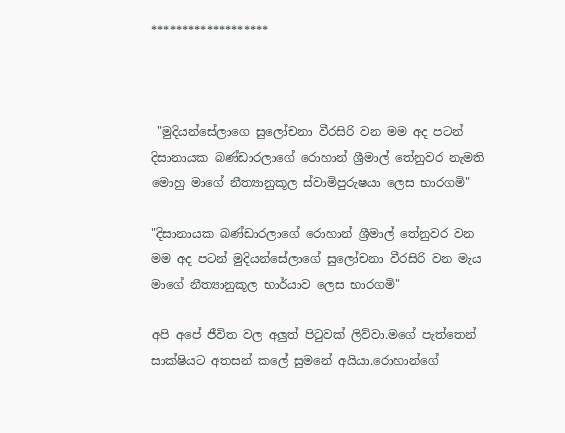*******************



 "මුදියන්සේලාගෙ සුලෝචනා වීරසිරි වන මම අද පටන් දිසානායක බණ්ඩාරලාගේ රොහාන් ශ්‍රීමාල් තේනුවර නැමති මොහු මාගේ නීත්‍යානුකූල ස්වාමිපුරුෂයා ලෙස භාරගමි"

"දිසානායක බණ්ඩාරලාගේ රොහාන් ශ්‍රීමාල් තේනුවර වන මම අද පටන් මුදියන්සේලාගේ සුලෝචනා වීරසිරි වන මැය මාගේ නීත්‍යානුකූල භාර්යාව ලෙස භාරගමි"

අපි අපේ ජීවිත වල අලුත් පිටුවක් ලිව්වා.මගේ පැත්තෙන් සාක්ෂියට අතසන් කලේ සුමනේ අයියා.රොහාන්ගේ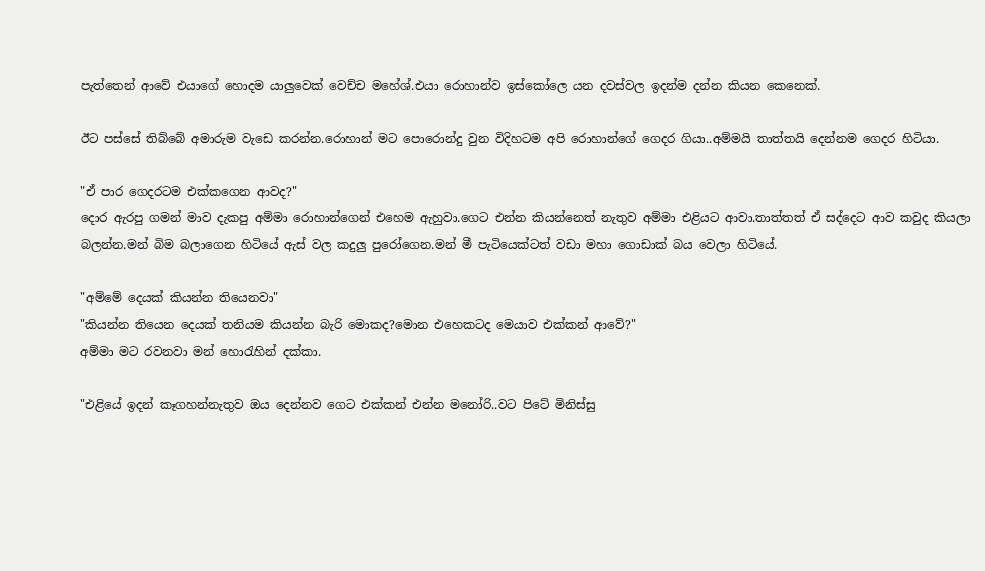පැත්තෙන් ආවේ එයාගේ හොදම යාලුවෙක් වෙච්ච මහේශ්.එයා රොහාන්ව ඉස්කෝලෙ යන දවස්වල ඉදන්ම දන්න කියන කෙනෙක්.

ඊට පස්සේ තිබ්බේ අමාරුම වැඩෙ කරන්න.රොහාන් මට පොරොන්දු වුන විදිහටම අපි රොහාන්ගේ ගෙදර ගියා..අම්මයි තාත්තයි දෙන්නම ගෙදර හිටියා.

"ඒ පාර ගෙදරටම එක්කගෙන ආවද?"
දොර ඇරපු ගමන් මාව දැකපු අම්මා රොහාන්ගෙන් එහෙම ඇහුවා.ගෙට එන්න කියන්නෙත් නැතුව අම්මා එළියට ආවා.තාත්තත් ඒ සද්දෙට ආව කවුද කියලා බලන්න.මන් බිම බලාගෙන හිටියේ ඇස් වල කදුලු පුරෝගෙන.මන් මී පැටියෙක්ටත් වඩා මහා ගොඩාක් බය වෙලා හිටියේ.

"අම්මේ දෙයක් කියන්න තියෙනවා"
"කියන්න තියෙන දෙයක් තනියම කියන්න බැරි මොකද?මොන එහෙකටද මෙයාව එක්කන් ආවේ?"
අම්මා මට රවනවා මන් හොරැහින් දක්කා.

"එළියේ ඉදන් කෑගහන්නැතුව ඔය දෙන්නව ගෙට එක්කන් එන්න මනෝරි..වට පිටේ මිනිස්සු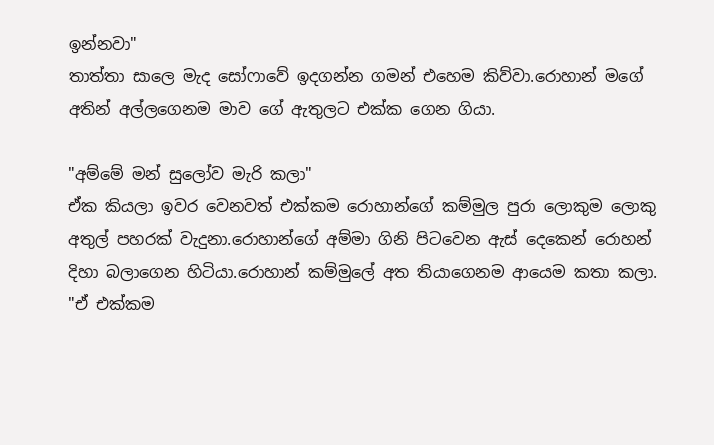ඉන්නවා"
තාත්තා සාලෙ මැද සෝෆාවේ ඉදගන්න ගමන් එහෙම කිව්වා.රොහාන් මගේ අතින් අල්ලගෙනම මාව ගේ ඇතුලට එක්ක ගෙන ගියා.

"අම්මේ මන් සුලෝව මැරි කලා"
ඒක කියලා ඉවර වෙනවත් එක්කම රොහාන්ගේ කම්මුල පුරා ලොකුම ලොකු අතුල් පහරක් වැදුනා.රොහාන්ගේ අම්මා ගිනි පිටවෙන ඇස් දෙකෙන් රොහන් දිහා බලාගෙන හිටියා.රොහාන් කම්මුලේ අත තියාගෙනම ආයෙම කතා කලා.
"ඒ එක්කම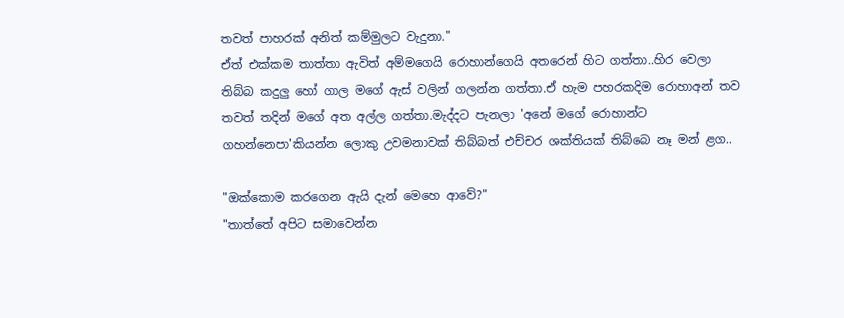තවත් පාහරක් අනිත් කම්මුලට වැදුනා."
ඒත් එක්කම තාත්තා ඇවිත් අම්මගෙයි රොහාන්ගෙයි අතරෙන් හිට ගත්තා..හිර වෙලා තිබ්බ කදුලු හෝ ගාල මගේ ඇස් වලින් ගලන්න ගත්තා.ඒ හැම පහරකදිම රොහාඅන් තව තවත් තදින් මගේ අත අල්ල ගත්තා.මැද්දට පැනලා 'අනේ මගේ රොහාන්ට ගහන්නෙපා'කියන්න ලොකු උවමනාවක් තිබ්බත් එච්චර ශක්තියක් තිබ්බෙ නෑ මන් ළග..

"ඔක්කොම කරගෙන ඇයි දැන් මෙහෙ ආවේ?"
"තාත්තේ අපිට සමාවෙන්න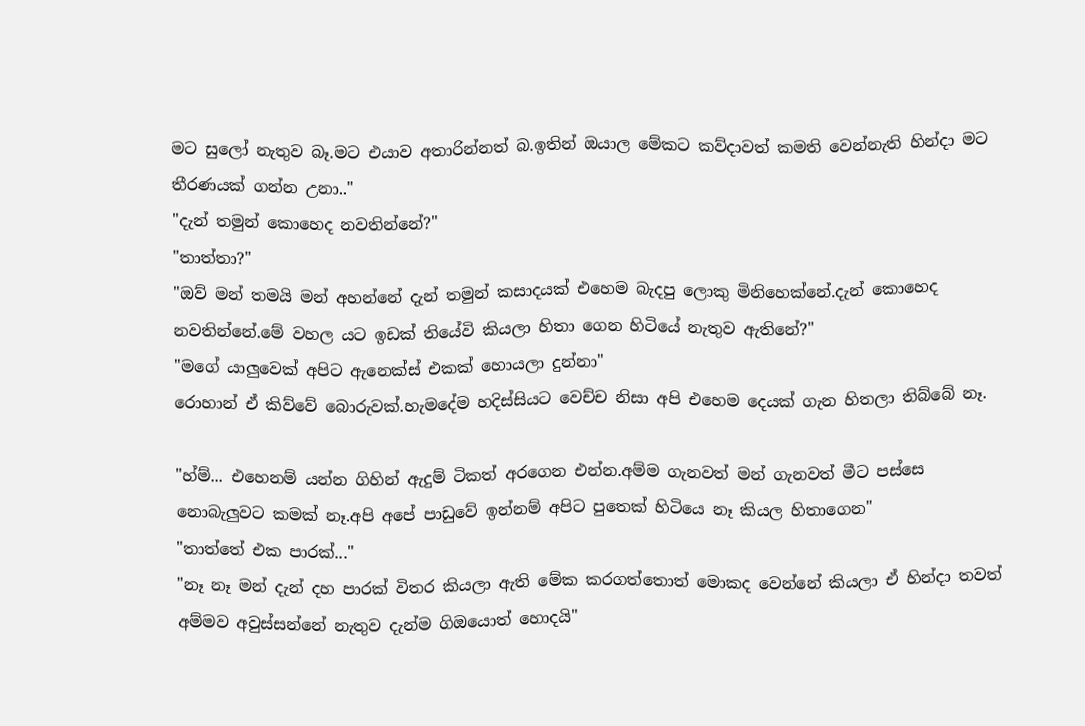මට සුලෝ නැතුව බෑ.මට එයාව අතාරින්නත් බ.ඉතින් ඔයාල මේකට කව්දාවත් කමති වෙන්නැති හින්දා මට තීරණයක් ගන්න උනා.."
"දැන් තමුන් කොහෙද නවතින්නේ?"
"තාත්තා?"
"ඔව් මන් තමයි මන් අහන්නේ දැන් තමුන් කසාදයක් එහෙම බැදපු ලොකු මිනිහෙක්නේ.දැන් කොහෙද නවතින්නේ.මේ වහල යට ඉඩක් තියේවි කියලා හිතා ගෙන හිටියේ නැතුව ඇතිනේ?"
"මගේ යාලුවෙක් අපිට ඇනෙක්ස් එකක් හොයලා දුන්නා"
රොහාන් ඒ කිව්වේ බොරුවක්.හැමදේම හදිස්සියට වෙච්ච නිසා අපි එහෙම දෙයක් ගැන හිතලා තිබ්බේ නෑ.

"හ්ම්... එහෙනම් යන්න ගිහින් ඇදුම් ටිකත් අරගෙන එන්න.අම්ම ගැනවත් මන් ගැනවත් මීට පස්සෙ නොබැලුවට කමක් නෑ.අපි අපේ පාඩුවේ ඉන්නම් අපිට පුතෙක් හිටියෙ නෑ කියල හිතාගෙන"
"තාත්තේ එක පාරක්..."
"නෑ නෑ මන් දැන් දහ පාරක් විතර කියලා ඇති මේක කරගත්තොත් මොකද වෙන්නේ කියලා ඒ හින්දා තවත් අම්මව අවුස්සන්නේ නැතුව දැන්ම ගිඔයොත් හොදයි"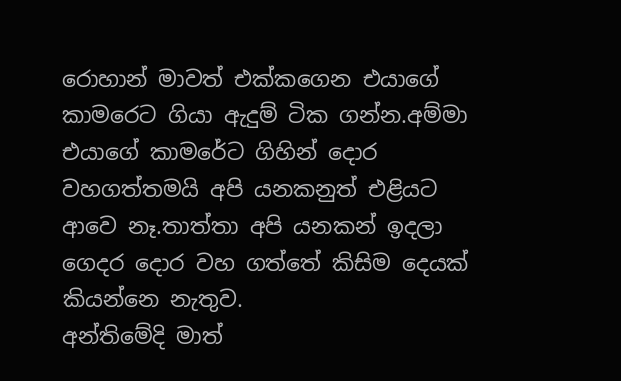රොහාන් මාවත් එක්කගෙන එයාගේ කාමරෙට ගියා ඇදුම් ටික ගන්න.අම්මා එයාගේ කාමරේට ගිහින් දොර වහගත්තමයි අපි යනකනුත් එළියට ආවෙ නෑ.තාත්තා අපි යනකන් ඉදලා ගෙදර දොර වහ ගත්තේ කිසිම දෙයක් කියන්නෙ නැතුව.
අන්තිමේදි මාත්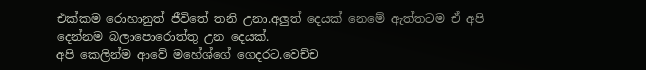එක්කම රොහානුත් ජීවිතේ තනි උනා.අලුත් දෙයක් නෙමේ ඇත්තටම ඒ අපි දෙන්නම බලාපොරොත්තු උන දෙයක්.
අපි කෙලින්ම ආවේ මහේශ්ගේ ගෙදරට.වෙච්ච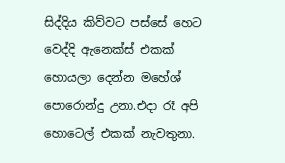සිද්දිය කිව්වට පස්සේ හෙට වෙද්දි ඇනෙක්ස් එකක් හොයලා දෙන්න මහේශ් පොරොන්දු උනා.එදා රෑ අපි හොටෙල් එකක් නැවතුනා.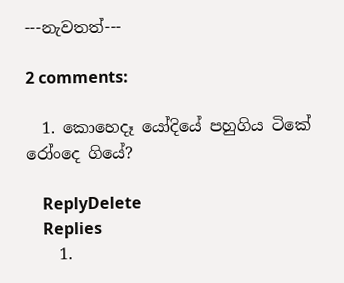---නැවතත්---

2 comments:

  1. කොහෙදෑ යෝදියේ පහුගිය ටිකේ රෝංදෙ ගියේ?

    ReplyDelete
    Replies
    1.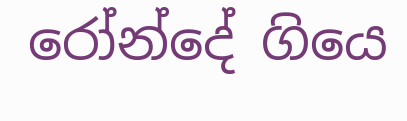රෝන්දේ ගියෙ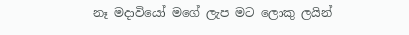නෑ මදාවියෝ මගේ ලැප මට ලොකු ලයින්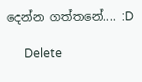දෙන්න ගත්තනේ.... :D

      Delete